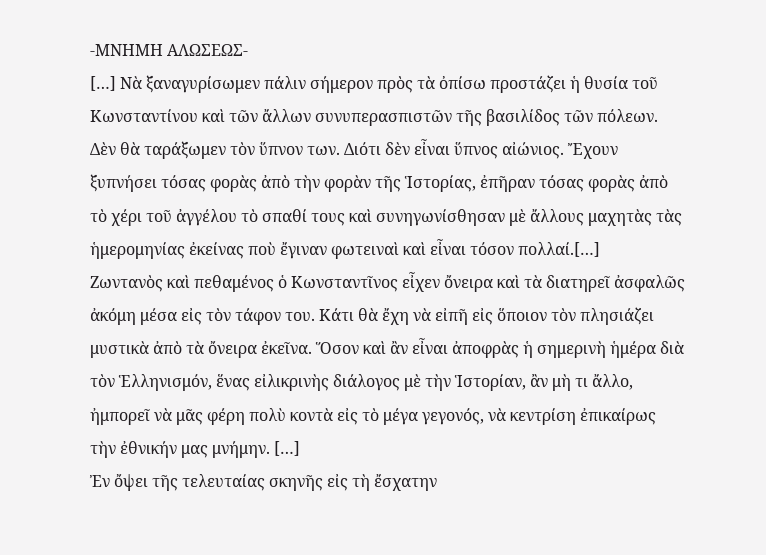-ΜΝΗΜΗ ΑΛΩΣΕΩΣ-
[…] Νὰ ξαναγυρίσωμεν πάλιν σήμερον πρὸς τὰ ὀπίσω προστάζει ἡ θυσία τοῦ Κωνσταντίνου καὶ τῶν ἄλλων συνυπερασπιστῶν τῆς βασιλίδος τῶν πόλεων. Δὲν θὰ ταράξωμεν τὸν ὕπνον των. Διότι δὲν εἶναι ὕπνος αἰώνιος. Ἔχουν ξυπνήσει τόσας φορὰς ἀπὸ τὴν φορὰν τῆς Ἱστορίας, ἐπῆραν τόσας φορὰς ἀπὸ τὸ χέρι τοῦ ἀγγέλου τὸ σπαθί τους καὶ συνηγωνίσθησαν μὲ ἄλλους μαχητὰς τὰς ἡμερομηνίας ἐκείνας ποὺ ἔγιναν φωτειναὶ καὶ εἶναι τόσον πολλαί.[…]
Ζωντανὸς καὶ πεθαμένος ὁ Κωνσταντῖνος εἶχεν ὄνειρα καὶ τὰ διατηρεῖ ἀσφαλῶς ἀκόμη μέσα εἰς τὸν τάφον του. Κάτι θὰ ἔχη νὰ εἰπῆ εἰς ὅποιον τὸν πλησιάζει μυστικὰ ἀπὸ τὰ ὄνειρα ἐκεῖνα. Ὅσον καὶ ἂν εἶναι ἀποφρὰς ἡ σημερινὴ ἡμέρα διὰ τὸν Ἑλληνισμόν, ἕνας εἰλικρινὴς διάλογος μὲ τὴν Ἱστορίαν, ἂν μὴ τι ἄλλο, ἠμπορεῖ νὰ μᾶς φέρη πολὺ κοντὰ εἰς τὸ μέγα γεγονός, νὰ κεντρίση ἐπικαίρως τὴν ἐθνικήν μας μνήμην. […]
Ἐν ὄψει τῆς τελευταίας σκηνῆς εἰς τὴ ἔσχατην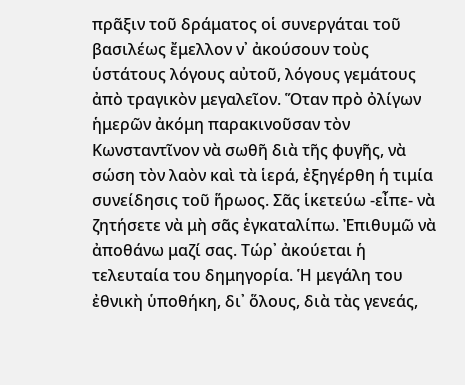πρᾶξιν τοῦ δράματος οἱ συνεργάται τοῦ βασιλέως ἔμελλον ν᾽ ἀκούσουν τοὺς ὑστάτους λόγους αὐτοῦ, λόγους γεμάτους ἀπὸ τραγικὸν μεγαλεῖον. Ὅταν πρὸ ὀλίγων ἡμερῶν ἀκόμη παρακινοῦσαν τὸν Κωνσταντῖνον νὰ σωθῆ διὰ τῆς φυγῆς, νὰ σώση τὸν λαὸν καὶ τὰ ἱερά, ἐξηγέρθη ἡ τιμία συνείδησις τοῦ ἥρωος. Σᾶς ἱκετεύω -εἶπε- νὰ ζητήσετε νὰ μὴ σᾶς ἐγκαταλίπω. Ἐπιθυμῶ νὰ ἀποθάνω μαζί σας. Τώρ᾽ ἀκούεται ἡ τελευταία του δημηγορία. Ἡ μεγάλη του ἐθνικὴ ὑποθήκη, δι᾽ ὅλους, διὰ τὰς γενεάς,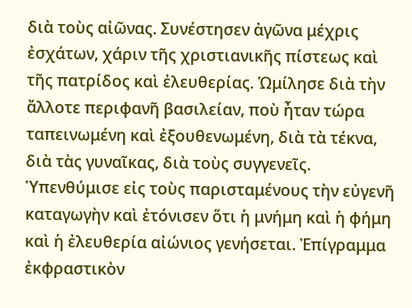διὰ τοὺς αἰῶνας. Συνέστησεν ἀγῶνα μέχρις ἐσχάτων, χάριν τῆς χριστιανικῆς πίστεως καὶ τῆς πατρίδος καὶ ἐλευθερίας. Ὡμίλησε διὰ τὴν ἄλλοτε περιφανῆ βασιλείαν, ποὺ ἦταν τώρα ταπεινωμένη καὶ ἐξουθενωμένη, διὰ τὰ τέκνα, διὰ τὰς γυναῖκας, διὰ τοὺς συγγενεῖς. Ὑπενθύμισε εἰς τοὺς παρισταμένους τὴν εὐγενῆ καταγωγὴν καὶ ἐτόνισεν ὅτι ἡ μνήμη καὶ ἡ φήμη καὶ ἡ ἐλευθερία αἰώνιος γενήσεται. Ἐπίγραμμα ἐκφραστικὸν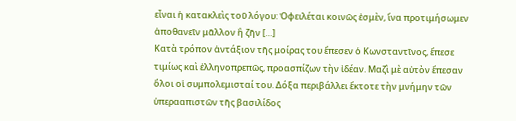εἶναι ἡ κατακλεὶς τοῦ λόγου: Ὀφειλέται κοινῶς ἐσμὲν, ἵνα προτιμήσωμεν ἀποθανεῖν μᾶλλον ἢ ζῆν […]
Κατὰ τρόπον ἀντάξιον τῆς μοίρας του ἔπεσεν ὁ Κωνσταντῖνος, ἔπεσε τιμίως καὶ ἑλληνοπρεπῶς, προασπίζων τὴν ἰδέαν. Μαζὶ μὲ αὐτὸν ἔπεσαν ὅλοι οἱ συμπολεμισταί του. Δόξα περιβάλλει ἔκτοτε τὴν μνήμην τῶν ὑπερααπιστῶν τῆς βασιλίδος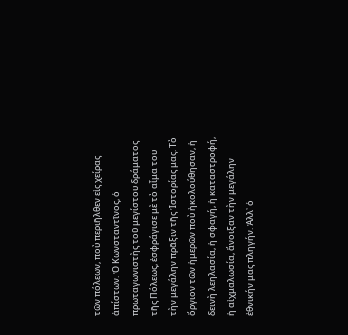τῶν πόλεων, ποὺ περιῆλθεν εἰς χείρας ἀπίστων. Ὁ Κωνσταντῖνος, ὁ πρωταγωνιστὴς τοῦ μεγίστου δράματος τῆς Πόλεως, ἐσφράγισε μὲ τὸ αἷμα του τὴν μεγάλην πρᾶξιν τῆς Ἱστορίας μας. Τὸ ὄργιον τῶν ἡμερῶν ποὺ ἠκολούθησαν, ἡ δεινὴ λεηλασία, ἡ σφαγή, ἡ καταστροφή, ἡ αἰχμαλωσία, ἄνοιξαν τὴν μεγάλην ἐθνικήν μας πληγήν. Ἀλλ᾽ ὁ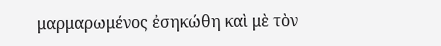μαρμαρωμένος ἐσηκώθη καὶ μὲ τὸν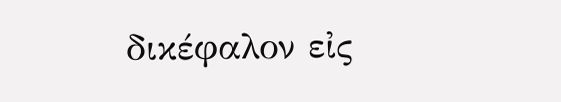δικέφαλον εἰς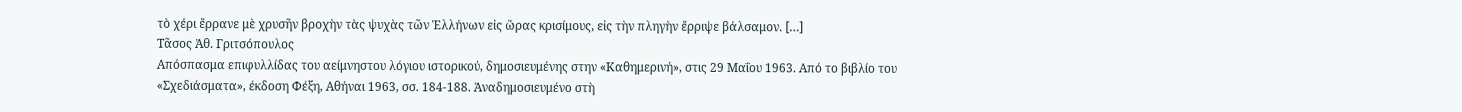τὸ χέρι ἔρρανε μὲ χρυσῆν βροχὴν τὰς ψυχὰς τῶν Ἑλλήνων εἰς ὥρας κρισίμους, εἰς τὴν πληγὴν ἔρριψε βάλσαμον. […]
Τᾶσος Ἀθ. Γριτσόπουλος
Απόσπασμα επιφυλλίδας του αείμνηστου λόγιου ιστορικού, δημοσιευμένης στην «Καθημερινή», στις 29 Μαΐου 1963. Από το βιβλίο του «Σχεδιάσματα», έκδοση Φέξη, Αθήναι 1963, σσ. 184-188. Ἀναδημοσιευμένο στὴ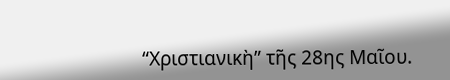“Χριστιανικὴ” τῆς 28ης Μαῖου.